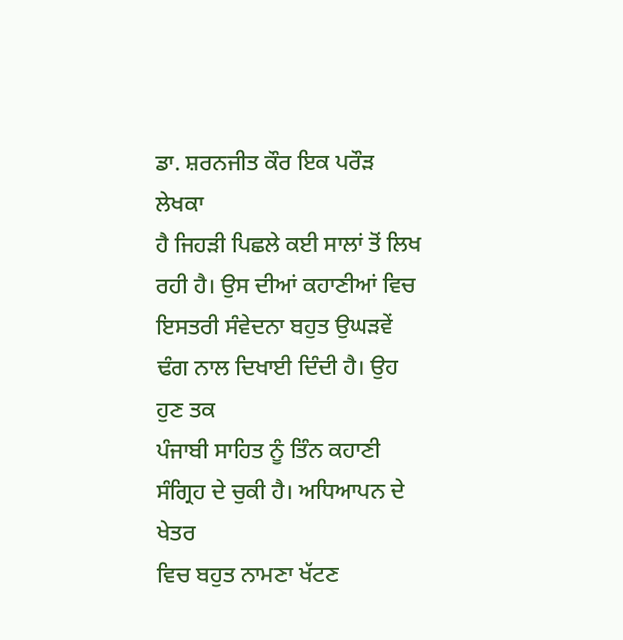ਡਾ. ਸ਼ਰਨਜੀਤ ਕੌਰ ਇਕ ਪਰੌੜ ਲੇਖਕਾ
ਹੈ ਜਿਹੜੀ ਪਿਛਲੇ ਕਈ ਸਾਲਾਂ ਤੋਂ ਲਿਖ ਰਹੀ ਹੈ। ਉਸ ਦੀਆਂ ਕਹਾਣੀਆਂ ਵਿਚ
ਇਸਤਰੀ ਸੰਵੇਦਨਾ ਬਹੁਤ ਉਘੜਵੇਂ ਢੰਗ ਨਾਲ ਦਿਖਾਈ ਦਿੰਦੀ ਹੈ। ਉਹ ਹੁਣ ਤਕ
ਪੰਜਾਬੀ ਸਾਹਿਤ ਨੂੰ ਤਿੰਨ ਕਹਾਣੀ ਸੰਗ੍ਰਿਹ ਦੇ ਚੁਕੀ ਹੈ। ਅਧਿਆਪਨ ਦੇ ਖੇਤਰ
ਵਿਚ ਬਹੁਤ ਨਾਮਣਾ ਖੱਟਣ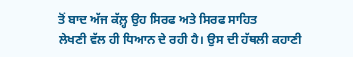ਤੋਂ ਬਾਦ ਅੱਜ ਕੱਲ਼੍ਹ ਉਹ ਸਿਰਫ ਅਤੇ ਸਿਰਫ ਸਾਹਿਤ
ਲੇਖਣੀ ਵੱਲ ਹੀ ਧਿਆਨ ਦੇ ਰਹੀ ਹੈ। ਉਸ ਦੀ ਹੱਥਲੀ ਕਹਾਣੀ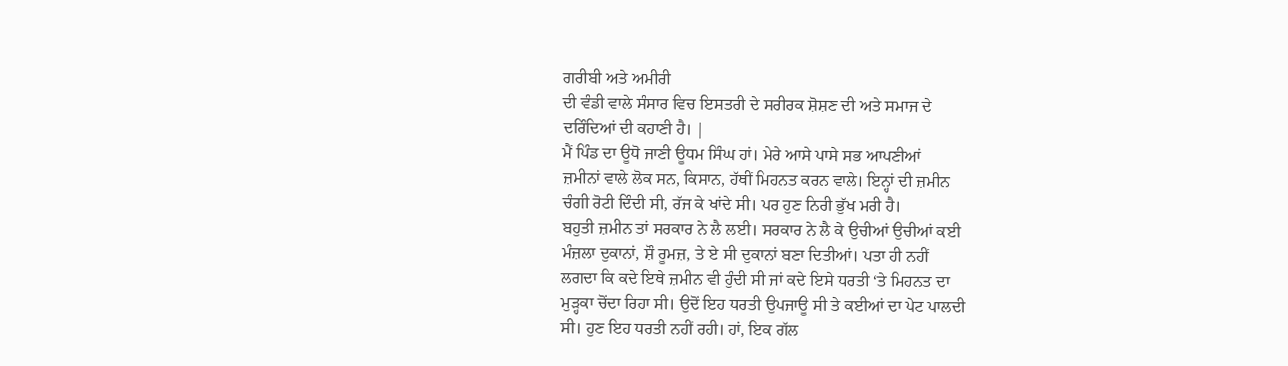ਗਰੀਬੀ ਅਤੇ ਅਮੀਰੀ
ਦੀ ਵੰਡੀ ਵਾਲੇ ਸੰਸਾਰ ਵਿਚ ਇਸਤਰੀ ਦੇ ਸਰੀਰਕ ਸ਼ੋਸ਼ਣ ਦੀ ਅਤੇ ਸਮਾਜ ਦੇ
ਦਰਿੰਦਿਆਂ ਦੀ ਕਹਾਣੀ ਹੈ। |
ਮੈਂ ਪਿੰਡ ਦਾ ਊਧੋ ਜਾਣੀ ਊਧਮ ਸਿੰਘ ਹਾਂ। ਮੇਰੇ ਆਸੇ ਪਾਸੇ ਸਭ ਆਪਣੀਆਂ
ਜ਼ਮੀਨਾਂ ਵਾਲੇ ਲੋਕ ਸਨ, ਕਿਸਾਨ, ਹੱਥੀਂ ਮਿਹਨਤ ਕਰਨ ਵਾਲੇ। ਇਨ੍ਹਾਂ ਦੀ ਜ਼ਮੀਨ
ਚੰਗੀ ਰੋਟੀ ਦਿੰਦੀ ਸੀ, ਰੱਜ ਕੇ ਖਾਂਦੇ ਸੀ। ਪਰ ਹੁਣ ਨਿਰੀ ਭੁੱਖ ਮਰੀ ਹੈ।
ਬਹੁਤੀ ਜ਼ਮੀਨ ਤਾਂ ਸਰਕਾਰ ਨੇ ਲੈ ਲਈ। ਸਰਕਾਰ ਨੇ ਲੈ ਕੇ ਉਚੀਆਂ ਉਚੀਆਂ ਕਈ
ਮੰਜ਼ਲਾ ਦੁਕਾਨਾਂ, ਸ਼ੌ ਰੂਮਜ਼, ਤੇ ਏ ਸੀ ਦੁਕਾਨਾਂ ਬਣਾ ਦਿਤੀਆਂ। ਪਤਾ ਹੀ ਨਹੀਂ
ਲਗਦਾ ਕਿ ਕਦੇ ਇਥੇ ਜ਼ਮੀਨ ਵੀ ਹੁੰਦੀ ਸੀ ਜਾਂ ਕਦੇ ਇਸੇ ਧਰਤੀ ‘ਤੇ ਮਿਹਨਤ ਦਾ
ਮੁੜ੍ਹਕਾ ਚੋਂਦਾ ਰਿਹਾ ਸੀ। ਉਦੋਂ ਇਹ ਧਰਤੀ ਉਪਜਾਊ ਸੀ ਤੇ ਕਈਆਂ ਦਾ ਪੇਟ ਪਾਲਦੀ
ਸੀ। ਹੁਣ ਇਹ ਧਰਤੀ ਨਹੀਂ ਰਹੀ। ਹਾਂ, ਇਕ ਗੱਲ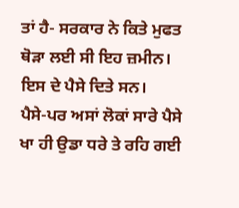ਤਾਂ ਹੈ- ਸਰਕਾਰ ਨੇ ਕਿਤੇ ਮੁਫਤ
ਥੋੜਾ ਲਈ ਸੀ ਇਹ ਜ਼ਮੀਨ। ਇਸ ਦੇ ਪੈਸੇ ਦਿਤੇ ਸਨ।
ਪੈਸੇ-ਪਰ ਅਸਾਂ ਲੋਕਾਂ ਸਾਰੇ ਪੈਸੇ ਖਾ ਹੀ ਉਡਾ ਧਰੇ ਤੇ ਰਹਿ ਗਈ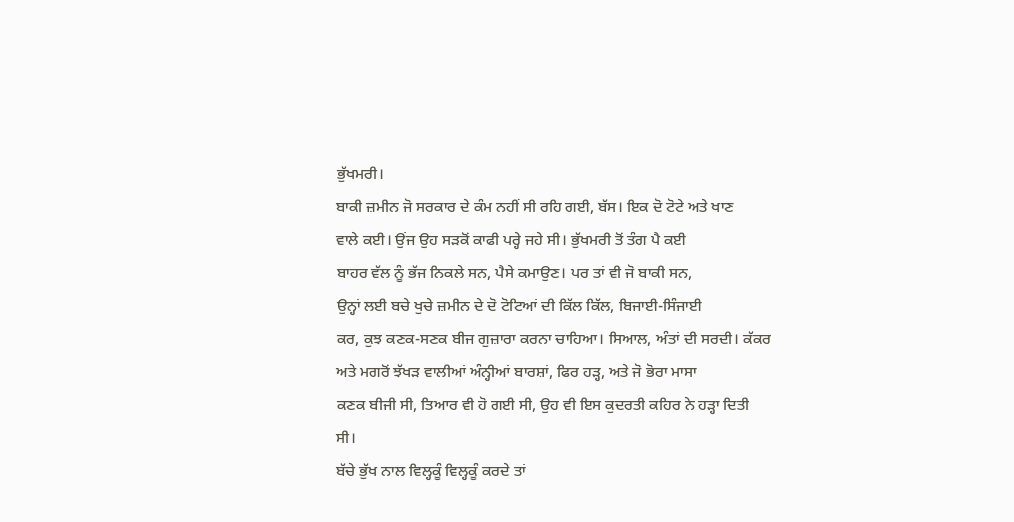ਭੁੱਖਮਰੀ।
ਬਾਕੀ ਜ਼ਮੀਨ ਜੋ ਸਰਕਾਰ ਦੇ ਕੰਮ ਨਹੀਂ ਸੀ ਰਹਿ ਗਈ, ਬੱਸ। ਇਕ ਦੋ ਟੋਟੇ ਅਤੇ ਖਾਣ
ਵਾਲੇ ਕਈ। ਉਂਜ ਉਹ ਸੜਕੋਂ ਕਾਫੀ ਪਰ੍ਹੇ ਜਹੇ ਸੀ। ਭੁੱਖਮਰੀ ਤੋਂ ਤੰਗ ਪੈ ਕਈ
ਬਾਹਰ ਵੱਲ ਨੂੰ ਭੱਜ ਨਿਕਲੇ ਸਨ, ਪੈਸੇ ਕਮਾਉਣ। ਪਰ ਤਾਂ ਵੀ ਜੋ ਬਾਕੀ ਸਨ,
ਉਨ੍ਹਾਂ ਲਈ ਬਚੇ ਖੁਚੇ ਜ਼ਮੀਨ ਦੇ ਦੋ ਟੋਟਿਆਂ ਦੀ ਕਿੱਲ ਕਿੱਲ, ਬਿਜਾਈ-ਸਿੰਜਾਈ
ਕਰ, ਕੁਝ ਕਣਕ-ਸਣਕ ਬੀਜ ਗੁਜ਼ਾਰਾ ਕਰਨਾ ਚਾਹਿਆ। ਸਿਆਲ, ਅੰਤਾਂ ਦੀ ਸਰਦੀ। ਕੱਕਰ
ਅਤੇ ਮਗਰੋਂ ਝੱਖੜ ਵਾਲੀਆਂ ਅੰਨ੍ਹੀਆਂ ਬਾਰਸ਼ਾਂ, ਫਿਰ ਹੜ੍ਹ, ਅਤੇ ਜੋ ਭੋਰਾ ਮਾਸਾ
ਕਣਕ ਬੀਜੀ ਸੀ, ਤਿਆਰ ਵੀ ਹੋ ਗਈ ਸੀ, ਉਹ ਵੀ ਇਸ ਕੁਦਰਤੀ ਕਹਿਰ ਨੇ ਹੜ੍ਹਾ ਦਿਤੀ
ਸੀ।
ਬੱਚੇ ਭੁੱਖ ਨਾਲ ਵਿਲ੍ਹਕੂੰ ਵਿਲ੍ਹਕੂੰ ਕਰਦੇ ਤਾਂ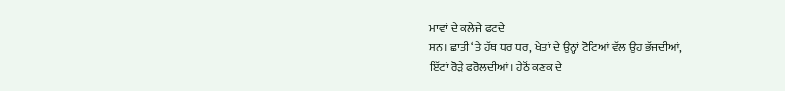ਮਾਵਾਂ ਦੇ ਕਲੇਜੇ ਫਟਦੇ
ਸਨ। ਛਾਤੀ ‘ਤੇ ਹੱਥ ਧਰ ਧਰ, ਖੇਤਾਂ ਦੇ ਉਨ੍ਹਾਂ ਟੋਟਿਆਂ ਵੱਲ ਉਹ ਭੱਜਦੀਆਂ,
ਇੱਟਾਂ ਰੋੜੇ ਫਰੋਲਦੀਆਂ। ਹੇਠੋਂ ਕਣਕ ਦੇ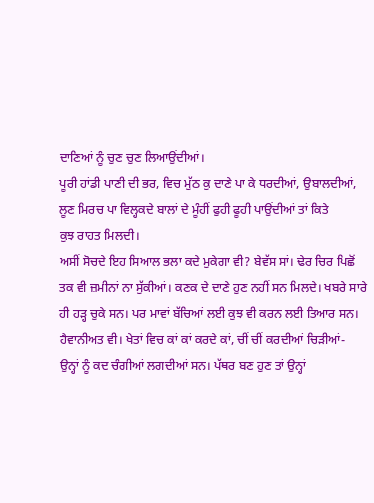ਦਾਣਿਆਂ ਨੂੰ ਚੁਣ ਚੁਣ ਲਿਆਉਂਦੀਆਂ।
ਪੂਰੀ ਹਾਂਡੀ ਪਾਣੀ ਦੀ ਭਰ, ਵਿਚ ਮੁੱਠ ਕੁ ਦਾਣੇ ਪਾ ਕੇ ਧਰਦੀਆਂ, ਉਬਾਲਦੀਆਂ,
ਲੂਣ ਮਿਰਚ ਪਾ ਵਿਲ੍ਹਕਦੇ ਬਾਲਾਂ ਦੇ ਮੂੰਹੀਂ ਫੁਹੀ ਫੂਹੀ ਪਾਉਂਦੀਆਂ ਤਾਂ ਕਿਤੇ
ਕੁਝ ਰਾਹਤ ਮਿਲਦੀ।
ਅਸੀਂ ਸੋਚਦੇ ਇਹ ਸਿਆਲ ਭਲਾ ਕਦੇ ਮੁਕੇਗਾ ਵੀ? ਬੇਵੱਸ ਸਾਂ। ਢੇਰ ਚਿਰ ਪਿਛੋਂ
ਤਕ ਵੀ ਜ਼ਮੀਨਾਂ ਨਾ ਸੁੱਕੀਆਂ। ਕਣਕ ਦੇ ਦਾਣੇ ਹੁਣ ਨਹੀਂ ਸਨ ਮਿਲਦੇ। ਖਬਰੇ ਸਾਰੇ
ਹੀ ਹੜ੍ਹ ਚੁਕੇ ਸਨ। ਪਰ ਮਾਵਾਂ ਬੱਚਿਆਂ ਲਈ ਕੁਝ ਵੀ ਕਰਨ ਲਈ ਤਿਆਰ ਸਨ।
ਹੈਵਾਨੀਅਤ ਵੀ। ਖੇਤਾਂ ਵਿਚ ਕਾਂ ਕਾਂ ਕਰਦੇ ਕਾਂ, ਚੀਂ ਚੀਂ ਕਰਦੀਆਂ ਚਿੜੀਆਂ-
ਉਨ੍ਹਾਂ ਨੂੰ ਕਦ ਚੰਗੀਆਂ ਲਗਦੀਆਂ ਸਨ। ਪੱਥਰ ਬਣ ਹੁਣ ਤਾਂ ਉਨ੍ਹਾਂ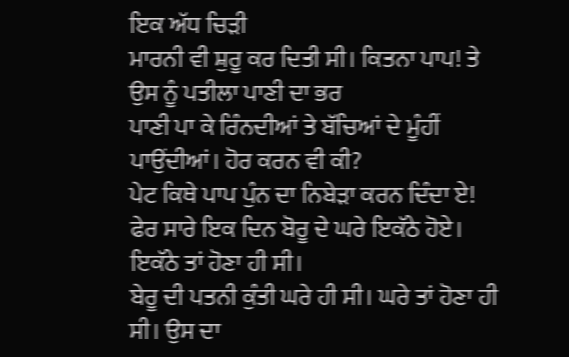ਇਕ ਅੱਧ ਚਿੜੀ
ਮਾਰਨੀ ਵੀ ਸ਼ੁਰੂ ਕਰ ਦਿਤੀ ਸੀ। ਕਿਤਨਾ ਪਾਪ! ਤੇ ਉਸ ਨੂੰ ਪਤੀਲਾ ਪਾਣੀ ਦਾ ਭਰ
ਪਾਣੀ ਪਾ ਕੇ ਰਿੰਨਦੀਆਂ ਤੇ ਬੱਚਿਆਂ ਦੇ ਮੂੰਹੀਂ ਪਾਉਂਦੀਆਂ। ਹੋਰ ਕਰਨ ਵੀ ਕੀ?
ਪੇਟ ਕਿਥੇ ਪਾਪ ਪੁੰਨ ਦਾ ਨਿਬੇੜਾ ਕਰਨ ਦਿੰਦਾ ਏ!
ਫੇਰ ਸਾਰੇ ਇਕ ਦਿਨ ਬੋਰੂ ਦੇ ਘਰੇ ਇਕੱਠੇ ਹੋਏ। ਇਕੱਠੇ ਤਾਂ ਹੋਣਾ ਹੀ ਸੀ।
ਬੇਰੂ ਦੀ ਪਤਨੀ ਕੁੰਤੀ ਘਰੇ ਹੀ ਸੀ। ਘਰੇ ਤਾਂ ਹੋਣਾ ਹੀ ਸੀ। ਉਸ ਦਾ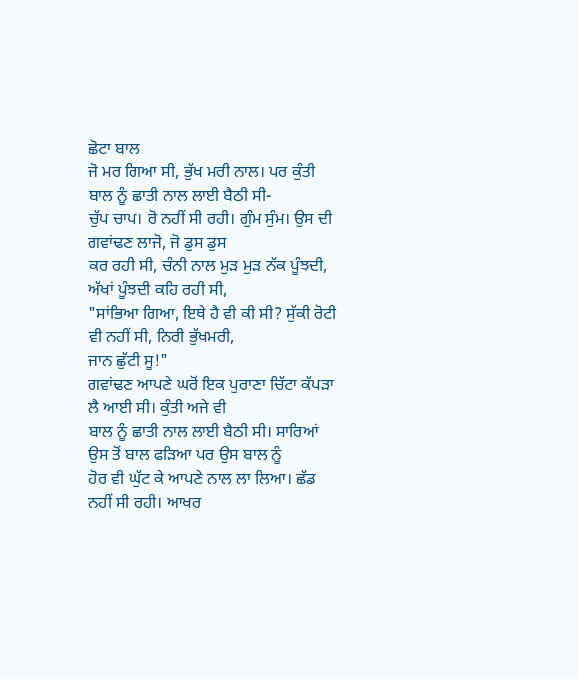ਛੋਟਾ ਬਾਲ
ਜੋ ਮਰ ਗਿਆ ਸੀ, ਭੁੱਖ ਮਰੀ ਨਾਲ। ਪਰ ਕੁੰਤੀ ਬਾਲ ਨੂੰ ਛਾਤੀ ਨਾਲ ਲਾਈ ਬੈਠੀ ਸੀ-
ਚੁੱਪ ਚਾਪ। ਰੋ ਨਹੀਂ ਸੀ ਰਹੀ। ਗੁੰਮ ਸੁੰਮ। ਉਸ ਦੀ ਗਵਾਂਢਣ ਲਾਜੋ, ਜੋ ਡੁਸ ਡੁਸ
ਕਰ ਰਹੀ ਸੀ, ਚੰਨੀ ਨਾਲ ਮੁੜ ਮੁੜ ਨੱਕ ਪੂੰਝਦੀ, ਅੱਖਾਂ ਪੂੰਝਦੀ ਕਹਿ ਰਹੀ ਸੀ,
"ਸਾਂਭਿਆ ਗਿਆ, ਇਥੇ ਹੈ ਵੀ ਕੀ ਸੀ? ਸੁੱਕੀ ਰੋਟੀ ਵੀ ਨਹੀਂ ਸੀ, ਨਿਰੀ ਭੁੱਖਮਰੀ,
ਜਾਨ ਛੁੱਟੀ ਸੂ!"
ਗਵਾਂਢਣ ਆਪਣੇ ਘਰੋਂ ਇਕ ਪੁਰਾਣਾ ਚਿੱਟਾ ਕੱਪੜਾ ਲੈ ਆਈ ਸੀ। ਕੁੰਤੀ ਅਜੇ ਵੀ
ਬਾਲ ਨੂੰ ਛਾਤੀ ਨਾਲ ਲਾਈ ਬੈਠੀ ਸੀ। ਸਾਰਿਆਂ ਉਸ ਤੋਂ ਬਾਲ ਫੜਿਆ ਪਰ ਉਸ ਬਾਲ ਨੂੰ
ਹੋਰ ਵੀ ਘੁੱਟ ਕੇ ਆਪਣੇ ਨਾਲ ਲਾ ਲਿਆ। ਛੱਡ ਨਹੀਂ ਸੀ ਰਹੀ। ਆਖਰ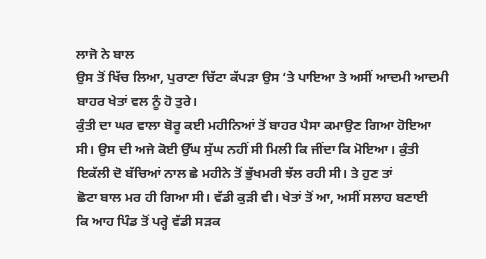ਲਾਜੋ ਨੇ ਬਾਲ
ਉਸ ਤੋਂ ਖਿੱਚ ਲਿਆ, ਪੁਰਾਣਾ ਚਿੱਟਾ ਕੱਪੜਾ ਉਸ ‘ਤੇ ਪਾਇਆ ਤੇ ਅਸੀਂ ਆਦਮੀ ਆਦਮੀ
ਬਾਹਰ ਖੇਤਾਂ ਵਲ ਨੂੰ ਹੋ ਤੁਰੇ।
ਕੁੰਤੀ ਦਾ ਘਰ ਵਾਲਾ ਬੋਰੂ ਕਈ ਮਹੀਨਿਆਂ ਤੋਂ ਬਾਹਰ ਪੈਸਾ ਕਮਾਉਣ ਗਿਆ ਹੋਇਆ
ਸੀ। ਉਸ ਦੀ ਅਜੇ ਕੋਈ ਉੱਘ ਸੁੱਘ ਨਹੀਂ ਸੀ ਮਿਲੀ ਕਿ ਜੀਂਦਾ ਕਿ ਮੋਇਆ। ਕੁੰਤੀ
ਇਕੱਲੀ ਦੋ ਬੱਚਿਆਂ ਨਾਲ ਛੇ ਮਹੀਨੇ ਤੋਂ ਭੁੱਖਮਰੀ ਝੱਲ ਰਹੀ ਸੀ। ਤੇ ਹੁਣ ਤਾਂ
ਛੋਟਾ ਬਾਲ ਮਰ ਹੀ ਗਿਆ ਸੀ। ਵੱਡੀ ਕੁੜੀ ਵੀ। ਖੇਤਾਂ ਤੋਂ ਆ, ਅਸੀਂ ਸਲਾਹ ਬਣਾਈ
ਕਿ ਆਹ ਪਿੰਡ ਤੋਂ ਪਰ੍ਹੇ ਵੱਡੀ ਸੜਕ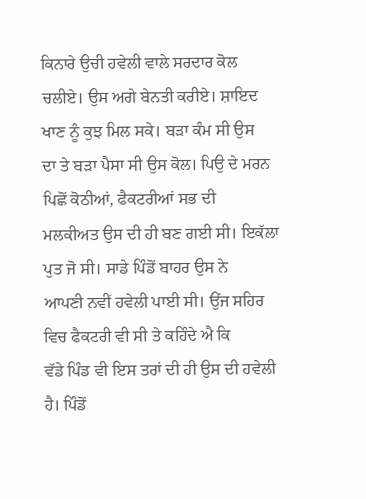ਕਿਨਾਰੇ ਉਚੀ ਹਵੇਲੀ ਵਾਲੇ ਸਰਦਾਰ ਕੋਲ
ਚਲੀਏ। ਉਸ ਅਗੇ ਬੇਨਤੀ ਕਰੀਏ। ਸ਼ਾਇਦ ਖਾਣ ਨੂੰ ਕੁਝ ਮਿਲ ਸਕੇ। ਬੜਾ ਕੰਮ ਸੀ ਉਸ
ਦਾ ਤੇ ਬੜਾ ਪੈਸਾ ਸੀ ਉਸ ਕੋਲ। ਪਿਉ ਦੇ ਮਰਨ ਪਿਛੋਂ ਕੋਠੀਆਂ, ਫੈਕਟਰੀਆਂ ਸਭ ਦੀ
ਮਲਕੀਅਤ ਉਸ ਦੀ ਹੀ ਬਣ ਗਈ ਸੀ। ਇਕੱਲਾ ਪੁਤ ਜੋ ਸੀ। ਸਾਡੇ ਪਿੰਡੋਂ ਬਾਹਰ ਉਸ ਨੇ
ਆਪਣੀ ਨਵੀਂ ਹਵੇਲੀ ਪਾਈ ਸੀ। ਉਂਜ ਸਹਿਰ ਵਿਚ ਫੈਕਟਰੀ ਵੀ ਸੀ ਤੇ ਕਹਿੰਦੇ ਐ ਕਿ
ਵੱਡੇ ਪਿੰਡ ਵੀ ਇਸ ਤਰਾਂ ਦੀ ਹੀ ਉਸ ਦੀ ਹਵੇਲੀ ਹੈ। ਪਿੰਡੋਂ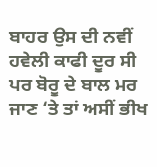ਬਾਹਰ ਉਸ ਦੀ ਨਵੀਂ
ਹਵੇਲੀ ਕਾਫੀ ਦੂਰ ਸੀ ਪਰ ਬੋਰੂ ਦੇ ਬਾਲ ਮਰ ਜਾਣ ‘ਤੇ ਤਾਂ ਅਸੀਂ ਭੀਖ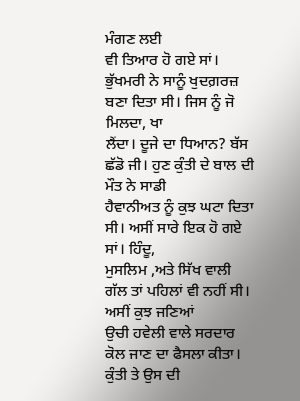ਮੰਗਣ ਲਈ
ਵੀ ਤਿਆਰ ਹੋ ਗਏ ਸਾਂ।
ਭੁੱਖਮਰੀ ਨੇ ਸਾਨੂੰ ਖੁਦਗ਼ਰਜ਼ ਬਣਾ ਦਿਤਾ ਸੀ। ਜਿਸ ਨੂੰ ਜੋ ਮਿਲਦਾ, ਖਾ
ਲੈਂਦਾ। ਦੂਜੇ ਦਾ ਧਿਆਨ? ਬੱਸ ਛੱਡੋ ਜੀ। ਹੁਣ ਕੁੰਤੀ ਦੇ ਬਾਲ ਦੀ ਮੌਤ ਨੇ ਸਾਡੀ
ਹੈਵਾਨੀਅਤ ਨੂੰ ਕੁਝ ਘਟਾ ਦਿਤਾ ਸੀ। ਅਸੀਂ ਸਾਰੇ ਇਕ ਹੋ ਗਏ ਸਾਂ। ਹਿੰਦੂ,
ਮੁਸਲਿਮ ,ਅਤੇ ਸਿੱਖ ਵਾਲੀ ਗੱਲ ਤਾਂ ਪਹਿਲਾਂ ਵੀ ਨਹੀਂ ਸੀ। ਅਸੀਂ ਕੁਝ ਜਣਿਆਂ
ਉਚੀ ਹਵੇਲੀ ਵਾਲੇ ਸਰਦਾਰ ਕੋਲ ਜਾਣ ਦਾ ਫੈਸਲਾ ਕੀਤਾ। ਕੁੰਤੀ ਤੇ ਉਸ ਦੀ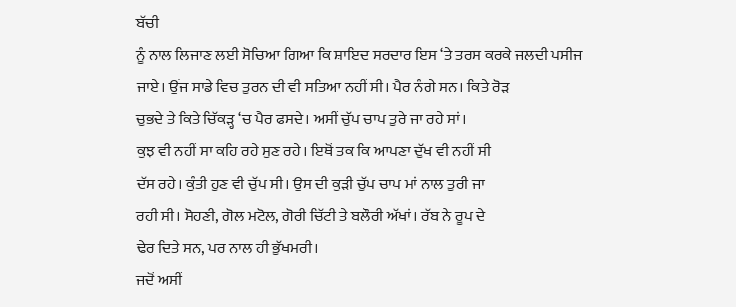ਬੱਚੀ
ਨੂੰ ਨਾਲ ਲਿਜਾਣ ਲਈ ਸੋਚਿਆ ਗਿਆ ਕਿ ਸ਼ਾਇਦ ਸਰਦਾਰ ਇਸ ‘ਤੇ ਤਰਸ ਕਰਕੇ ਜਲਦੀ ਪਸੀਜ
ਜਾਏ। ਉਂਜ ਸਾਡੇ ਵਿਚ ਤੁਰਨ ਦੀ ਵੀ ਸਤਿਆ ਨਹੀਂ ਸੀ। ਪੈਰ ਨੰਗੇ ਸਨ। ਕਿਤੇ ਰੋੜ
ਚੁਭਦੇ ਤੇ ਕਿਤੇ ਚਿੱਕੜ੍ਹ ‘ਚ ਪੈਰ ਫਸਦੇ। ਅਸੀਂ ਚੁੱਪ ਚਾਪ ਤੁਰੇ ਜਾ ਰਹੇ ਸਾਂ।
ਕੁਝ ਵੀ ਨਹੀਂ ਸਾ ਕਹਿ ਰਹੇ ਸੁਣ ਰਹੇ। ਇਥੋਂ ਤਕ ਕਿ ਆਪਣਾ ਦੁੱਖ ਵੀ ਨਹੀਂ ਸੀ
ਦੱਸ ਰਹੇ। ਕੁੰਤੀ ਹੁਣ ਵੀ ਚੁੱਪ ਸੀ। ਉਸ ਦੀ ਕੁੜੀ ਚੁੱਪ ਚਾਪ ਮਾਂ ਨਾਲ ਤੁਰੀ ਜਾ
ਰਹੀ ਸੀ। ਸੋਹਣੀ, ਗੋਲ ਮਟੋਲ, ਗੋਰੀ ਚਿੱਟੀ ਤੇ ਬਲੌਰੀ ਅੱਖਾਂ। ਰੱਬ ਨੇ ਰੂਪ ਦੇ
ਢੇਰ ਦਿਤੇ ਸਨ, ਪਰ ਨਾਲ ਹੀ ਭੁੱਖਮਰੀ।
ਜਦੋਂ ਅਸੀਂ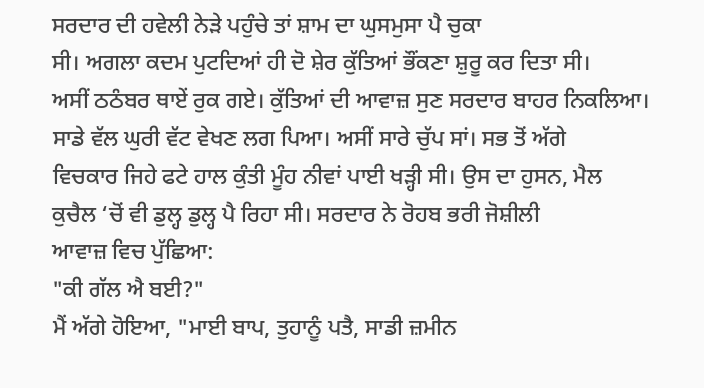ਸਰਦਾਰ ਦੀ ਹਵੇਲੀ ਨੇੜੇ ਪਹੁੰਚੇ ਤਾਂ ਸ਼ਾਮ ਦਾ ਘੁਸਮੁਸਾ ਪੈ ਚੁਕਾ
ਸੀ। ਅਗਲਾ ਕਦਮ ਪੁਟਦਿਆਂ ਹੀ ਦੋ ਸ਼ੇਰ ਕੁੱਤਿਆਂ ਭੌਂਕਣਾ ਸ਼ੁਰੂ ਕਰ ਦਿਤਾ ਸੀ।
ਅਸੀਂ ਠਠੰਬਰ ਥਾਏਂ ਰੁਕ ਗਏ। ਕੁੱਤਿਆਂ ਦੀ ਆਵਾਜ਼ ਸੁਣ ਸਰਦਾਰ ਬਾਹਰ ਨਿਕਲਿਆ।
ਸਾਡੇ ਵੱਲ ਘੁਰੀ ਵੱਟ ਵੇਖਣ ਲਗ ਪਿਆ। ਅਸੀਂ ਸਾਰੇ ਚੁੱਪ ਸਾਂ। ਸਭ ਤੋਂ ਅੱਗੇ
ਵਿਚਕਾਰ ਜਿਹੇ ਫਟੇ ਹਾਲ ਕੁੰਤੀ ਮੂੰਹ ਨੀਵਾਂ ਪਾਈ ਖੜ੍ਹੀ ਸੀ। ਉਸ ਦਾ ਹੁਸਨ, ਮੈਲ
ਕੁਚੈਲ ‘ਚੋਂ ਵੀ ਡੁਲ੍ਹ ਡੁਲ੍ਹ ਪੈ ਰਿਹਾ ਸੀ। ਸਰਦਾਰ ਨੇ ਰੋਹਬ ਭਰੀ ਜੋਸ਼ੀਲੀ
ਆਵਾਜ਼ ਵਿਚ ਪੁੱਛਿਆ:
"ਕੀ ਗੱਲ ਐ ਬਈ?"
ਮੈਂ ਅੱਗੇ ਹੋਇਆ, "ਮਾਈ ਬਾਪ, ਤੁਹਾਨੂੰ ਪਤੈ, ਸਾਡੀ ਜ਼ਮੀਨ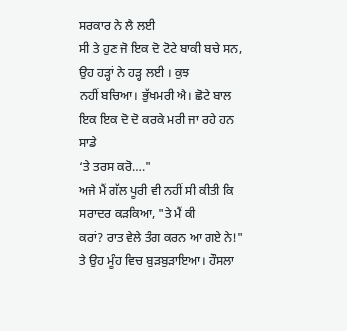ਸਰਕਾਰ ਨੇ ਲੈ ਲਈ
ਸੀ ਤੇ ਹੁਣ ਜੋ ਇਕ ਦੋ ਟੋਟੇ ਬਾਕੀ ਬਚੇ ਸਨ, ਉਹ ਹੜ੍ਹਾਂ ਨੇ ਹੜ੍ਹ ਲਈ । ਕੁਝ
ਨਹੀਂ ਬਚਿਆ। ਭੁੱਖਮਰੀ ਐ। ਛੋਟੇ ਬਾਲ ਇਕ ਇਕ ਦੋ ਦੋ ਕਰਕੇ ਮਰੀ ਜਾ ਰਹੇ ਹਨ ਸਾਡੇ
‘ਤੇ ਤਰਸ ਕਰੋ…."
ਅਜੇ ਮੈਂ ਗੱਲ ਪੂਰੀ ਵੀ ਨਹੀਂ ਸੀ ਕੀਤੀ ਕਿ ਸਰਾਦਰ ਕੜਕਿਆ, "ਤੇ ਮੈਂ ਕੀ
ਕਰਾਂ? ਰਾਤ ਵੇਲੇ ਤੰਗ ਕਰਨ ਆ ਗਏ ਨੇ!" ਤੇ ਉਹ ਮੂੰਹ ਵਿਚ ਬੁੜਬੁੜਾਇਆ। ਹੌਸਲਾ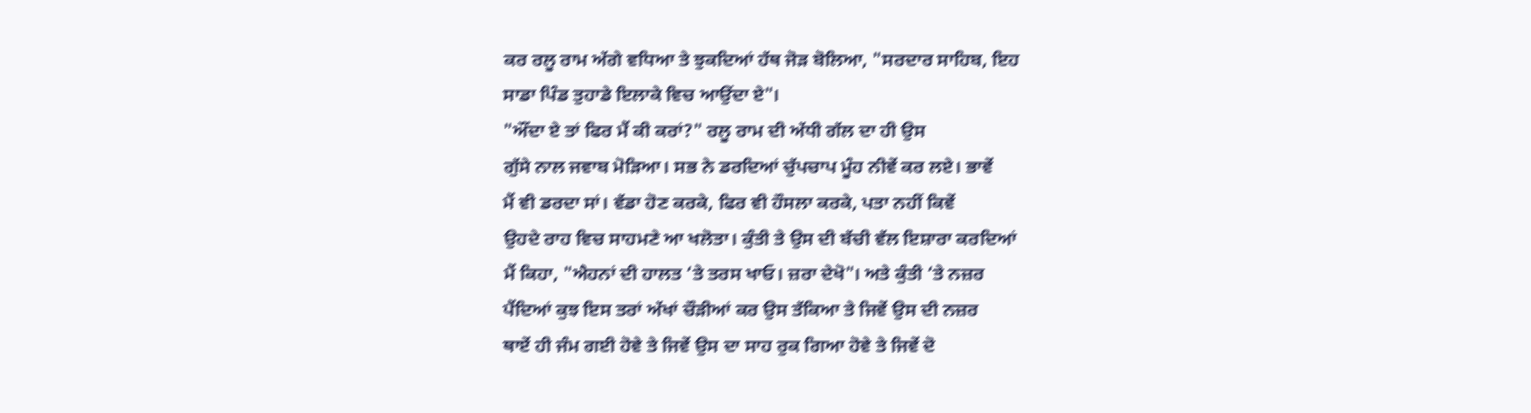ਕਰ ਰਲੂ ਰਾਮ ਅੱਗੇ ਵਧਿਆ ਤੇ ਝੁਕਦਿਆਂ ਹੱਥ ਜੋੜ ਬੋਲਿਆ, "ਸਰਦਾਰ ਸਾਹਿਬ, ਇਹ
ਸਾਡਾ ਪਿੰਡ ਤੁਹਾਡੇ ਇਲਾਕੇ ਵਿਚ ਆਉਂਦਾ ਏ"।
"ਔਂਦਾ ਏ ਤਾਂ ਫਿਰ ਮੈਂ ਕੀ ਕਰਾਂ?" ਰਲੂ ਰਾਮ ਦੀ ਅੱਧੀ ਗੱਲ ਦਾ ਹੀ ਉਸ
ਗੁੱਸੇ ਨਾਲ ਜਵਾਬ ਮੋੜਿਆ। ਸਭ ਨੇ ਡਰਦਿਆਂ ਚੁੱਪਚਾਪ ਮੂੰਹ ਨੀਵੇਂ ਕਰ ਲਏ। ਭਾਵੇਂ
ਮੈਂ ਵੀ ਡਰਦਾ ਸਾਂ। ਵੱਡਾ ਹੋਣ ਕਰਕੇ, ਫਿਰ ਵੀ ਹੌਸਲਾ ਕਰਕੇ, ਪਤਾ ਨਹੀਂ ਕਿਵੇਂ
ਉਹਦੇ ਰਾਹ ਵਿਚ ਸਾਹਮਣੇ ਆ ਖਲੋਤਾ। ਕੁੰਤੀ ਤੇ ਉਸ ਦੀ ਬੱਚੀ ਵੱਲ ਇਸ਼ਾਰਾ ਕਰਦਿਆਂ
ਮੈਂ ਕਿਹਾ, "ਐਹਨਾਂ ਦੀ ਹਾਲਤ ‘ਤੇ ਤਰਸ ਖਾਓ। ਜ਼ਰਾ ਦੇਖੋ"। ਅਤੇ ਕੁੰਤੀ ‘ਤੇ ਨਜ਼ਰ
ਪੈਂਦਿਆਂ ਕੁਝ ਇਸ ਤਰਾਂ ਅੱਖਾਂ ਚੌੜੀਆਂ ਕਰ ਉਸ ਤੱਕਿਆ ਤੇ ਜਿਵੇਂ ਉਸ ਦੀ ਨਜ਼ਰ
ਥਾਏਂ ਹੀ ਜੰਮ ਗਈ ਹੋਵੇ ਤੇ ਜਿਵੇਂ ਉਸ ਦਾ ਸਾਹ ਰੁਕ ਗਿਆ ਹੋਵੇ ਤੇ ਜਿਵੇਂ ਦੋ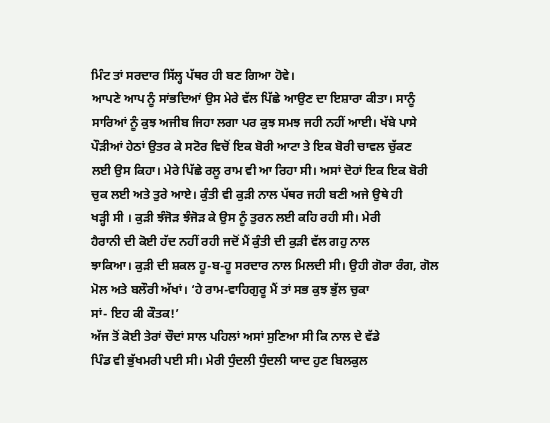ਮਿੰਟ ਤਾਂ ਸਰਦਾਰ ਸਿੱਲ੍ਹ ਪੱਥਰ ਹੀ ਬਣ ਗਿਆ ਹੋਵੇ।
ਆਪਣੇ ਆਪ ਨੂੰ ਸਾਂਭਦਿਆਂ ਉਸ ਮੇਰੇ ਵੱਲ ਪਿੱਛੇ ਆਉਣ ਦਾ ਇਸ਼ਾਰਾ ਕੀਤਾ। ਸਾਨੂੰ
ਸਾਰਿਆਂ ਨੂੰ ਕੁਝ ਅਜੀਬ ਜਿਹਾ ਲਗਾ ਪਰ ਕੁਝ ਸਮਝ ਜਹੀ ਨਹੀਂ ਆਈ। ਖੱਬੇ ਪਾਸੇ
ਪੌੜੀਆਂ ਹੇਠਾਂ ਉਤਰ ਕੇ ਸਟੋਰ ਵਿਚੋਂ ਇਕ ਬੋਰੀ ਆਟਾ ਤੇ ਇਕ ਬੋਰੀ ਚਾਵਲ ਚੁੱਕਣ
ਲਈ ਉਸ ਕਿਹਾ। ਮੇਰੇ ਪਿੱਛੇ ਰਲੂ ਰਾਮ ਵੀ ਆ ਰਿਹਾ ਸੀ। ਅਸਾਂ ਦੋਹਾਂ ਇਕ ਇਕ ਬੋਰੀ
ਚੁਕ ਲਈ ਅਤੇ ਤੁਰੇ ਆਏ। ਕੁੰਤੀ ਵੀ ਕੁੜੀ ਨਾਲ ਪੱਥਰ ਜਹੀ ਬਣੀ ਅਜੇ ਉਥੇ ਹੀ
ਖੜ੍ਹੀ ਸੀ । ਕੁੜੀ ਝੰਜੋੜ ਝੰਜੋੜ ਕੇ ਉਸ ਨੂੰ ਤੁਰਨ ਲਈ ਕਹਿ ਰਹੀ ਸੀ। ਮੇਰੀ
ਹੈਰਾਨੀ ਦੀ ਕੋਈ ਹੱਦ ਨਹੀਂ ਰਹੀ ਜਦੋਂ ਮੈਂ ਕੁੰਤੀ ਦੀ ਕੁੜੀ ਵੱਲ ਗਹੁ ਨਾਲ
ਝਾਕਿਆ। ਕੁੜੀ ਦੀ ਸ਼ਕਲ ਹੂ-ਬ-ਹੂ ਸਰਦਾਰ ਨਾਲ ਮਿਲਦੀ ਸੀ। ਉਹੀ ਗੋਰਾ ਰੰਗ, ਗੋਲ
ਮੋਲ ਅਤੇ ਬਲੌਰੀ ਅੱਖਾਂ। ‘ਹੇ ਰਾਮ-ਵਾਹਿਗੁਰੂ ਮੈਂ ਤਾਂ ਸਭ ਕੁਝ ਭੁੱਲ ਚੁਕਾ
ਸਾਂ- ਇਹ ਕੀ ਕੌਤਕ!’
ਅੱਜ ਤੋਂ ਕੋਈ ਤੇਰਾਂ ਚੌਦਾਂ ਸਾਲ ਪਹਿਲਾਂ ਅਸਾਂ ਸੁਣਿਆ ਸੀ ਕਿ ਨਾਲ ਦੇ ਵੱਡੇ
ਪਿੰਡ ਵੀ ਭੁੱਖਮਰੀ ਪਈ ਸੀ। ਮੇਰੀ ਧੁੰਦਲੀ ਧੁੰਦਲੀ ਯਾਦ ਹੁਣ ਬਿਲਕੁਲ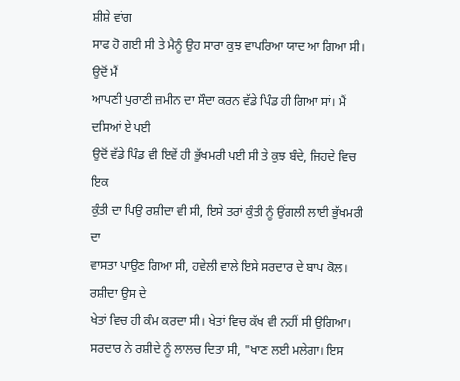ਸ਼ੀਸ਼ੇ ਵਾਂਗ
ਸਾਫ ਹੋ ਗਈ ਸੀ ਤੇ ਮੈਨੂੰ ਉਹ ਸਾਰਾ ਕੁਝ ਵਾਪਰਿਆ ਯਾਦ ਆ ਗਿਆ ਸੀ। ਉਦੋਂ ਮੈਂ
ਆਪਣੀ ਪੁਰਾਣੀ ਜ਼ਮੀਨ ਦਾ ਸੌਦਾ ਕਰਨ ਵੱਡੇ ਪਿੰਡ ਹੀ ਗਿਆ ਸਾਂ। ਮੈਂ ਦਸਿਆਂ ਏ ਪਈ
ਉਦੋਂ ਵੱਡੇ ਪਿੰਡ ਵੀ ਇਵੇਂ ਹੀ ਭੁੱਖਮਰੀ ਪਈ ਸੀ ਤੇ ਕੁਝ ਬੰਦੇ, ਜਿਹਦੇ ਵਿਚ ਇਕ
ਕੁੰਤੀ ਦਾ ਪਿਉ ਰਸ਼ੀਦਾ ਵੀ ਸੀ, ਇਸੇ ਤਰਾਂ ਕੁੰਤੀ ਨੂੰ ਉਂਗਲੀ ਲਾਈ ਭੁੱਖਮਰੀ ਦਾ
ਵਾਸਤਾ ਪਾਉਣ ਗਿਆ ਸੀ, ਹਵੇਲੀ ਵਾਲੇ ਇਸੇ ਸਰਦਾਰ ਦੇ ਬਾਪ ਕੋਲ। ਰਸ਼ੀਦਾ ਉਸ ਦੇ
ਖੇਤਾਂ ਵਿਚ ਹੀ ਕੰਮ ਕਰਦਾ ਸੀ। ਖੇਤਾਂ ਵਿਚ ਕੱਖ ਵੀ ਨਹੀਂ ਸੀ ਉਗਿਆ।
ਸਰਦਾਰ ਨੇ ਰਸ਼ੀਦੇ ਨੂੰ ਲਾਲਚ ਦਿਤਾ ਸੀ, "ਖਾਣ ਲਈ ਮਲੇਗਾ। ਇਸ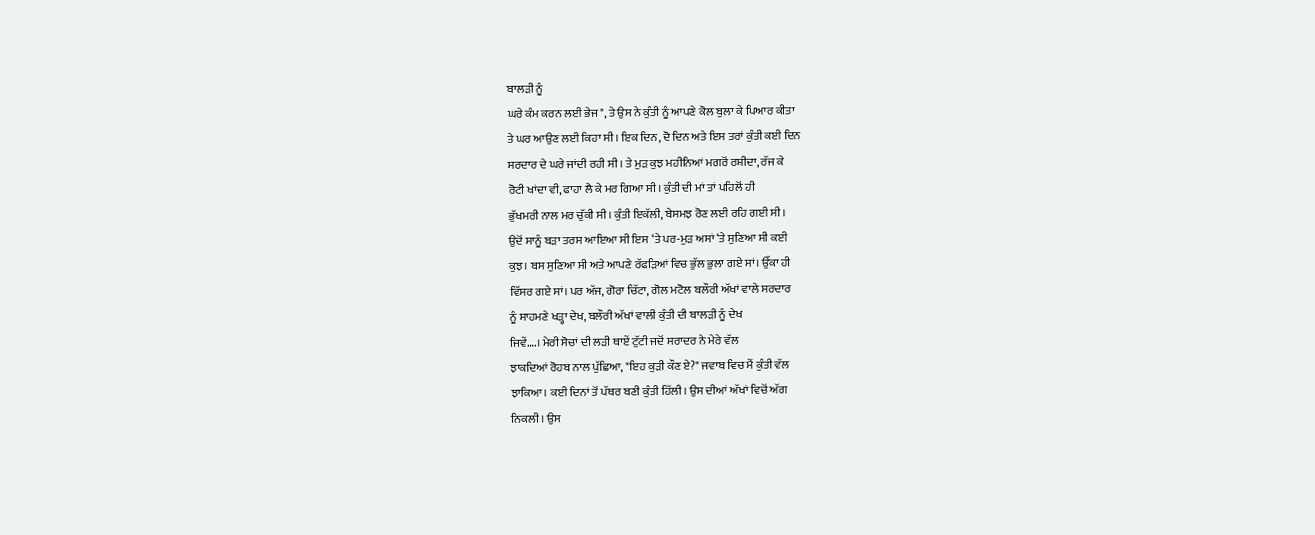ਬਾਲੜੀ ਨੂੰ
ਘਰੇ ਕੰਮ ਕਰਨ ਲਈ ਭੇਜ", ਤੇ ਉਸ ਨੇ ਕੁੰਤੀ ਨੂੰ ਆਪਣੇ ਕੋਲ ਬੁਲਾ ਕੇ ਪਿਆਰ ਕੀਤਾ
ਤੇ ਘਰ ਆਉਣ ਲਈ ਕਿਹਾ ਸੀ। ਇਕ ਦਿਨ, ਦੋ ਦਿਨ ਅਤੇ ਇਸ ਤਰਾਂ ਕੁੰਤੀ ਕਈ ਦਿਨ
ਸਰਦਾਰ ਦੇ ਘਰੇ ਜਾਂਦੀ ਰਹੀ ਸੀ। ਤੇ ਮੁੜ ਕੁਝ ਮਹੀਨਿਆਂ ਮਗਰੋਂ ਰਸ਼ੀਦਾ, ਰੱਜ ਕੇ
ਰੋਟੀ ਖਾਂਦਾ ਵੀ, ਫਾਹਾ ਲੈ ਕੇ ਮਰ ਗਿਆ ਸੀ। ਕੁੰਤੀ ਦੀ ਮਾਂ ਤਾਂ ਪਹਿਲੋਂ ਹੀ
ਭੁੱਖਮਰੀ ਨਾਲ ਮਰ ਚੁੱਕੀ ਸੀ। ਕੁੰਤੀ ਇਕੱਲੀ, ਬੇਸਮਝ ਰੋਣ ਲਈ ਰਹਿ ਗਈ ਸੀ।
ਉਦੋਂ ਸਾਨੂੰ ਬੜਾ ਤਰਸ ਆਇਆ ਸੀ ਇਸ ‘ਤੇ ਪਰ-ਮੁੜ ਅਸਾਂ ‘ਤੇ ਸੁਣਿਆ ਸੀ ਕਈ
ਕੁਝ। ਬਸ ਸੁਣਿਆ ਸੀ ਅਤੇ ਆਪਣੇ ਰੱਫੜਿਆਂ ਵਿਚ ਭੁੱਲ ਭੁਲਾ ਗਏ ਸਾਂ। ਉੱਕਾ ਹੀ
ਵਿੱਸਰ ਗਏ ਸਾਂ। ਪਰ ਅੱਜ, ਗੋਰਾ ਚਿੱਟਾ, ਗੋਲ ਮਟੋਲ ਬਲੌਰੀ ਅੱਖਾਂ ਵਾਲੇ ਸਰਦਾਰ
ਨੂੰ ਸਾਹਮਣੇ ਖੜ੍ਹਾ ਦੇਖ, ਬਲੌਰੀ ਅੱਖਾਂ ਵਾਲੀ ਕੁੰਤੀ ਦੀ ਬਾਲੜੀ ਨੂੰ ਦੇਖ
ਜਿਵੇਂ….। ਮੇਰੀ ਸੋਚਾਂ ਦੀ ਲੜੀ ਥਾਏਂ ਟੁੱਟੀ ਜਦੋਂ ਸਰਾਦਰ ਨੇ ਮੇਰੇ ਵੱਲ
ਝਾਕਦਿਆਂ ਰੋਹਬ ਨਾਲ ਪੁੱਛਿਆ, "ਇਹ ਕੁੜੀ ਕੌਣ ਏ?" ਜਵਾਬ ਵਿਚ ਮੈਂ ਕੁੰਤੀ ਵੱਲ
ਝਾਕਿਆ। ਕਈ ਦਿਨਾਂ ਤੋਂ ਪੱਥਰ ਬਣੀ ਕੁੰਤੀ ਹਿੱਲੀ। ਉਸ ਦੀਆਂ ਅੱਖਾਂ ਵਿਚੋਂ ਅੱਗ
ਨਿਕਲੀ। ਉਸ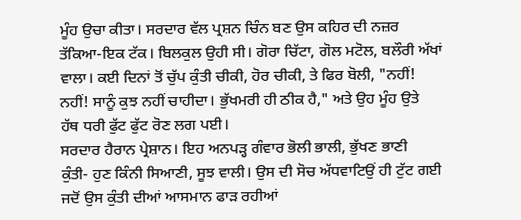ਮੂੰਹ ਉਚਾ ਕੀਤਾ। ਸਰਦਾਰ ਵੱਲ ਪ੍ਰਸ਼ਨ ਚਿੰਨ ਬਣ ਉਸ ਕਹਿਰ ਦੀ ਨਜ਼ਰ
ਤੱਕਿਆ-ਇਕ ਟੱਕ। ਬਿਲਕੁਲ ਉਹੀ ਸੀ। ਗੋਰਾ ਚਿੱਟਾ, ਗੋਲ ਮਟੋਲ, ਬਲੌਰੀ ਅੱਖਾਂ
ਵਾਲਾ। ਕਈ ਦਿਨਾਂ ਤੋਂ ਚੁੱਪ ਕੁੰਤੀ ਚੀਕੀ, ਹੋਰ ਚੀਕੀ, ਤੇ ਫਿਰ ਬੋਲੀ, "ਨਹੀਂ!
ਨਹੀਂ! ਸਾਨੂੰ ਕੁਝ ਨਹੀਂ ਚਾਹੀਦਾ। ਭੁੱਖਮਰੀ ਹੀ ਠੀਕ ਹੈ," ਅਤੇ ਉਹ ਮੂੰਹ ਉਤੇ
ਹੱਥ ਧਰੀ ਫੁੱਟ ਫੁੱਟ ਰੋਣ ਲਗ ਪਈ।
ਸਰਦਾਰ ਹੈਰਾਨ ਪ੍ਰੇਸ਼ਾਨ। ਇਹ ਅਨਪੜ੍ਹ ਗੰਵਾਰ ਭੋਲੀ ਭਾਲੀ, ਭੁੱਖਣ ਭਾਣੀ
ਕੁੰਤੀ- ਹੁਣ ਕਿੰਨੀ ਸਿਆਣੀ, ਸੂਝ ਵਾਲੀ। ਉਸ ਦੀ ਸੋਚ ਅੱਧਵਾਟਿਉਂ ਹੀ ਟੁੱਟ ਗਈ
ਜਦੋਂ ਉਸ ਕੁੰਤੀ ਦੀਆਂ ਆਸਮਾਨ ਫਾੜ ਰਹੀਆਂ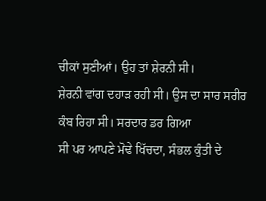ਚੀਕਾਂ ਸੁਣੀਆਂ। ਉਹ ਤਾਂ ਸ਼ੇਰਨੀ ਸੀ।
ਸ਼ੇਰਨੀ ਵਾਂਗ ਦਹਾੜ ਰਹੀ ਸੀ। ਉਸ ਦਾ ਸਾਰ ਸਰੀਰ ਕੰਬ ਰਿਹਾ ਸੀ। ਸਰਦਾਰ ਡਰ ਗਿਆ
ਸੀ ਪਰ ਆਪਣੇ ਮੋਢੇ ਖਿੱਚਦਾ, ਸੰਭਲ ਕੁੰਤੀ ਦੇ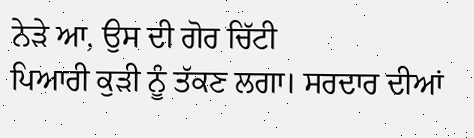ਨੇੜੇ ਆ, ਉਸ ਦੀ ਗੋਰ ਚਿੱਟੀ
ਪਿਆਰੀ ਕੁੜੀ ਨੂੰ ਤੱਕਣ ਲਗਾ। ਸਰਦਾਰ ਦੀਆਂ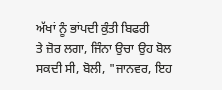ਅੱਖਾਂ ਨੂੰ ਭਾਂਪਦੀ ਕੁੰਤੀ ਬਿਫਰੀ
ਤੇ ਜ਼ੋਰ ਲਗਾ, ਜਿੰਨਾ ਉਚਾ ਉਹ ਬੋਲ ਸਕਦੀ ਸੀ, ਬੋਲੀ, "ਜਾਨਵਰ, ਇਹ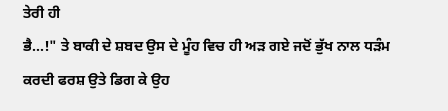ਤੇਰੀ ਹੀ
ਭੈ…!" ਤੇ ਬਾਕੀ ਦੇ ਸ਼ਬਦ ਉਸ ਦੇ ਮੂੰਹ ਵਿਚ ਹੀ ਅੜ ਗਏ ਜਦੋਂ ਭੁੱਖ ਨਾਲ ਧੜੰਮ
ਕਰਦੀ ਫਰਸ਼ ਉਤੇ ਡਿਗ ਕੇ ਉਹ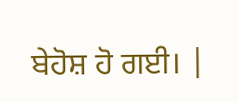ਬੇਹੋਸ਼ ਹੋ ਗਈ। |